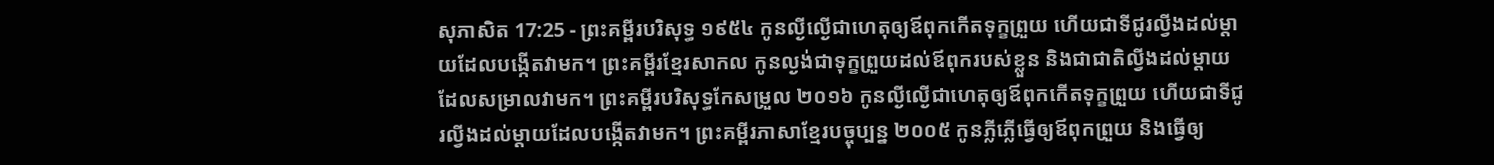សុភាសិត 17:25 - ព្រះគម្ពីរបរិសុទ្ធ ១៩៥៤ កូនល្ងីល្ងើជាហេតុឲ្យឪពុកកើតទុក្ខព្រួយ ហើយជាទីជូរល្វីងដល់ម្តាយដែលបង្កើតវាមក។ ព្រះគម្ពីរខ្មែរសាកល កូនល្ងង់ជាទុក្ខព្រួយដល់ឪពុករបស់ខ្លួន និងជាជាតិល្វីងដល់ម្ដាយដែលសម្រាលវាមក។ ព្រះគម្ពីរបរិសុទ្ធកែសម្រួល ២០១៦ កូនល្ងីល្ងើជាហេតុឲ្យឪពុកកើតទុក្ខព្រួយ ហើយជាទីជូរល្វីងដល់ម្តាយដែលបង្កើតវាមក។ ព្រះគម្ពីរភាសាខ្មែរបច្ចុប្បន្ន ២០០៥ កូនភ្លីភ្លើធ្វើឲ្យឪពុកព្រួយ និងធ្វើឲ្យ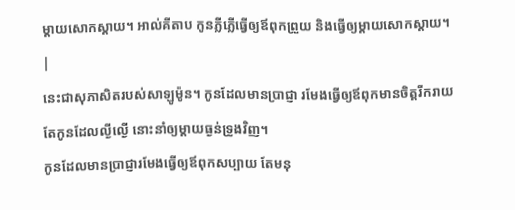ម្ដាយសោកស្ដាយ។ អាល់គីតាប កូនភ្លីភ្លើធ្វើឲ្យឪពុកព្រួយ និងធ្វើឲ្យម្ដាយសោកស្ដាយ។ |
នេះជាសុភាសិតរបស់សាឡូម៉ូន។ កូនដែលមានប្រាជ្ញា រមែងធ្វើឲ្យឪពុកមានចិត្តរីករាយ តែកូនដែលល្ងីល្ងើ នោះនាំឲ្យម្តាយធ្ងន់ទ្រូងវិញ។
កូនដែលមានប្រាជ្ញារមែងធ្វើឲ្យឪពុកសប្បាយ តែមនុ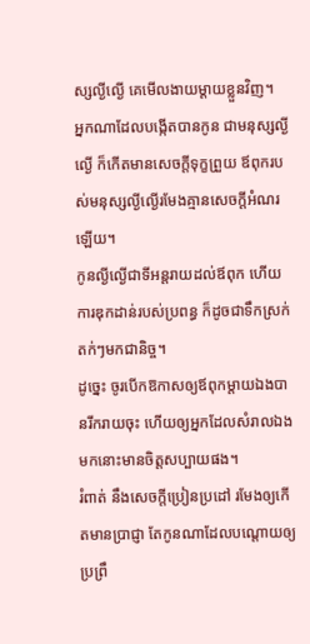ស្សល្ងីល្ងើ គេមើលងាយម្តាយខ្លួនវិញ។
អ្នកណាដែលបង្កើតបានកូន ជាមនុស្សល្ងីល្ងើ ក៏កើតមានសេចក្ដីទុក្ខព្រួយ ឪពុករបស់មនុស្សល្ងីល្ងើរមែងគ្មានសេចក្ដីអំណរឡើយ។
កូនល្ងីល្ងើជាទីអន្តរាយដល់ឪពុក ហើយការឌុកដាន់របស់ប្រពន្ធ ក៏ដូចជាទឹកស្រក់តក់ៗមកជានិច្ច។
ដូច្នេះ ចូរបើកឱកាសឲ្យឪពុកម្តាយឯងបានរីករាយចុះ ហើយឲ្យអ្នកដែលសំរាលឯងមកនោះមានចិត្តសប្បាយផង។
រំពាត់ នឹងសេចក្ដីប្រៀនប្រដៅ រមែងឲ្យកើតមានប្រាជ្ញា តែកូនណាដែលបណ្តោយឲ្យប្រព្រឹ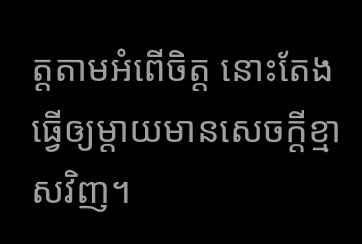ត្តតាមអំពើចិត្ត នោះតែងធ្វើឲ្យម្តាយមានសេចក្ដីខ្មាសវិញ។